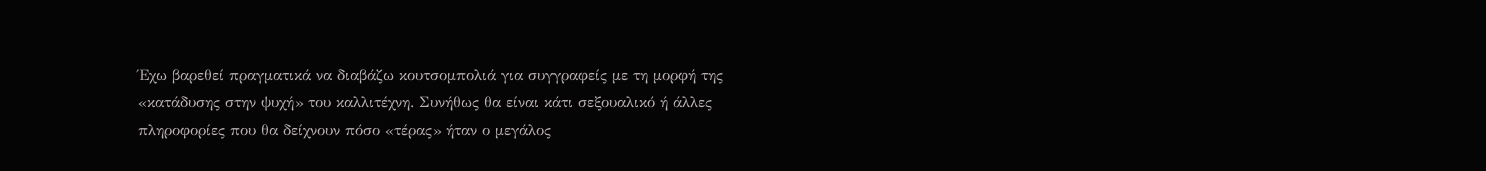Έχω βαρεθεί πραγματικά να διαβάζω κουτσομπολιά για συγγραφείς με τη μορφή της «κατάδυσης στην ψυχή» του καλλιτέχνη. Συνήθως θα είναι κάτι σεξουαλικό ή άλλες πληροφορίες που θα δείχνουν πόσο «τέρας» ήταν ο μεγάλος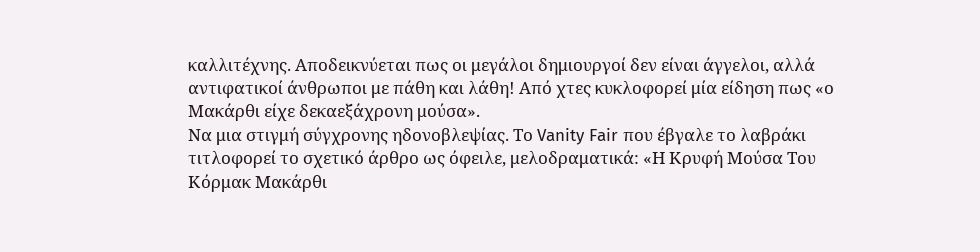καλλιτέχνης. Αποδεικνύεται πως οι μεγάλοι δημιουργοί δεν είναι άγγελοι, αλλά αντιφατικοί άνθρωποι με πάθη και λάθη! Από χτες κυκλοφορεί μία είδηση πως «ο Μακάρθι είχε δεκαεξάχρονη μούσα».
Να μια στιγμή σύγχρονης ηδονοβλεψίας. Το Vanity Fair που έβγαλε το λαβράκι τιτλοφορεί το σχετικό άρθρο ως όφειλε, μελοδραματικά: «Η Κρυφή Μούσα Του Κόρμακ Μακάρθι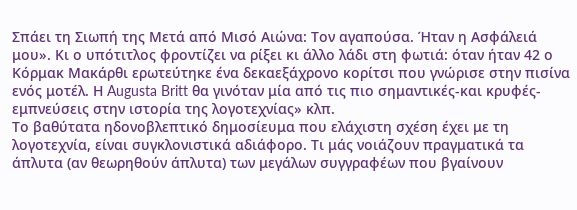Σπάει τη Σιωπή της Μετά από Μισό Αιώνα: Τον αγαπούσα. Ήταν η Ασφάλειά μου». Κι ο υπότιτλος φροντίζει να ρίξει κι άλλο λάδι στη φωτιά: όταν ήταν 42 ο Κόρμακ Μακάρθι ερωτεύτηκε ένα δεκαεξάχρονο κορίτσι που γνώρισε στην πισίνα ενός μοτέλ. Η Augusta Britt θα γινόταν μία από τις πιο σημαντικές-και κρυφές-εμπνεύσεις στην ιστορία της λογοτεχνίας» κλπ.
Το βαθύτατα ηδονοβλεπτικό δημοσίευμα που ελάχιστη σχέση έχει με τη λογοτεχνία, είναι συγκλονιστικά αδιάφορο. Τι μάς νοιάζουν πραγματικά τα άπλυτα (αν θεωρηθούν άπλυτα) των μεγάλων συγγραφέων που βγαίνουν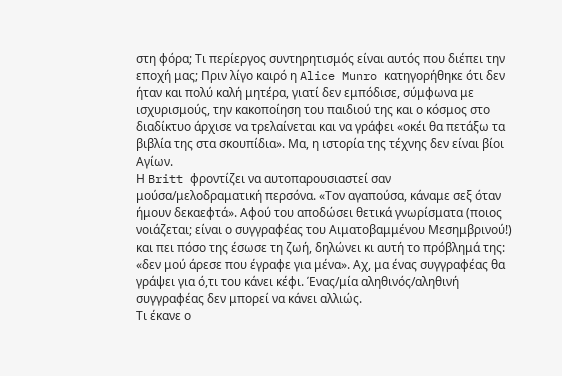στη φόρα; Τι περίεργος συντηρητισμός είναι αυτός που διέπει την εποχή μας; Πριν λίγο καιρό η Alice Munro κατηγορήθηκε ότι δεν ήταν και πολύ καλή μητέρα, γιατί δεν εμπόδισε, σύμφωνα με ισχυρισμούς, την κακοποίηση του παιδιού της και ο κόσμος στο διαδίκτυο άρχισε να τρελαίνεται και να γράφει «οκέι θα πετάξω τα βιβλία της στα σκουπίδια». Μα, η ιστορία της τέχνης δεν είναι βίοι Αγίων.
Η Britt φροντίζει να αυτοπαρουσιαστεί σαν μούσα/μελοδραματική περσόνα. «Τον αγαπούσα, κάναμε σεξ όταν ήμουν δεκαεφτά». Αφού του αποδώσει θετικά γνωρίσματα (ποιος νοιάζεται; είναι ο συγγραφέας του Αιματοβαμμένου Μεσημβρινού!) και πει πόσο της έσωσε τη ζωή, δηλώνει κι αυτή το πρόβλημά της: «δεν μού άρεσε που έγραφε για μένα». Αχ, μα ένας συγγραφέας θα γράψει για ό,τι του κάνει κέφι. Ένας/μία αληθινός/αληθινή συγγραφέας δεν μπορεί να κάνει αλλιώς.
Τι έκανε ο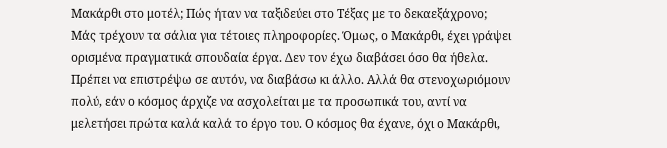Μακάρθι στο μοτέλ; Πώς ήταν να ταξιδεύει στο Τέξας με το δεκαεξάχρονο; Μάς τρέχουν τα σάλια για τέτοιες πληροφορίες. Όμως, ο Μακάρθι, έχει γράψει ορισμένα πραγματικά σπουδαία έργα. Δεν τον έχω διαβάσει όσο θα ήθελα. Πρέπει να επιστρέψω σε αυτόν, να διαβάσω κι άλλο. Αλλά θα στενοχωριόμουν πολύ, εάν ο κόσμος άρχιζε να ασχολείται με τα προσωπικά του, αντί να μελετήσει πρώτα καλά καλά το έργο του. Ο κόσμος θα έχανε, όχι ο Μακάρθι,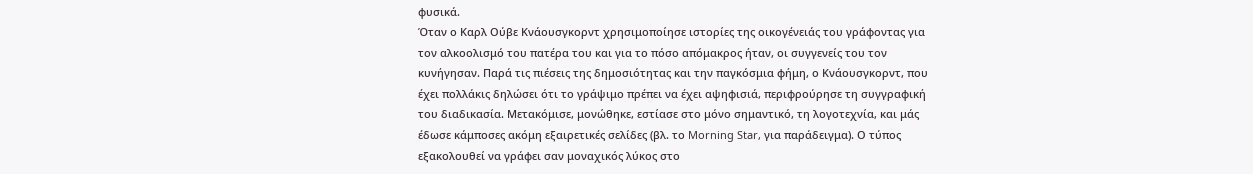φυσικά.
Όταν ο Καρλ Ούβε Κνάουσγκορντ χρησιμοποίησε ιστορίες της οικογένειάς του γράφοντας για τον αλκοολισμό του πατέρα του και για το πόσο απόμακρος ήταν, οι συγγενείς του τον κυνήγησαν. Παρά τις πιέσεις της δημοσιότητας και την παγκόσμια φήμη, ο Κνάουσγκορντ, που έχει πολλάκις δηλώσει ότι το γράψιμο πρέπει να έχει αψηφισιά, περιφρούρησε τη συγγραφική του διαδικασία. Μετακόμισε, μονώθηκε, εστίασε στο μόνο σημαντικό, τη λογοτεχνία, και μάς έδωσε κάμποσες ακόμη εξαιρετικές σελίδες (βλ. το Morning Star, για παράδειγμα). Ο τύπος εξακολουθεί να γράφει σαν μοναχικός λύκος στο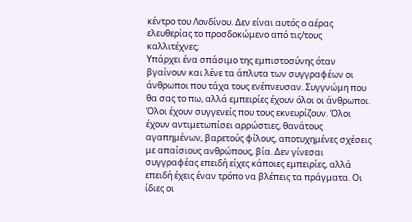κέντρο του Λονδίνου. Δεν είναι αυτός ο αέρας ελευθερίας το προσδοκώμενο από τις/τους καλλιτέχνες;
Υπάρχει ένα σπάσιμο της εμπιστοσύνης όταν βγαίνουν και λένε τα άπλυτα των συγγραφέων οι άνθρωποι που τάχα τους ενέπνευσαν. Συγγνώμη που θα σας το πω, αλλά εμπειρίες έχουν όλοι οι άνθρωποι. Όλοι έχουν συγγενείς που τους εκνευρίζουν. Όλοι έχουν αντιμετωπίσει αρρώστιες, θανάτους αγαπημένων, βαρετούς φίλους, αποτυχημένες σχέσεις με απαίσιους ανθρώπους, βία. Δεν γίνεσαι συγγραφέας επειδή είχες κάποιες εμπειρίες, αλλά επειδή έχεις έναν τρόπο να βλέπεις τα πράγματα. Οι ίδιες οι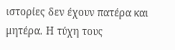ιστορίες δεν έχουν πατέρα και μητέρα. Η τύχη τους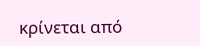κρίνεται από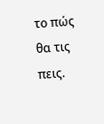το πώς θα τις πεις.